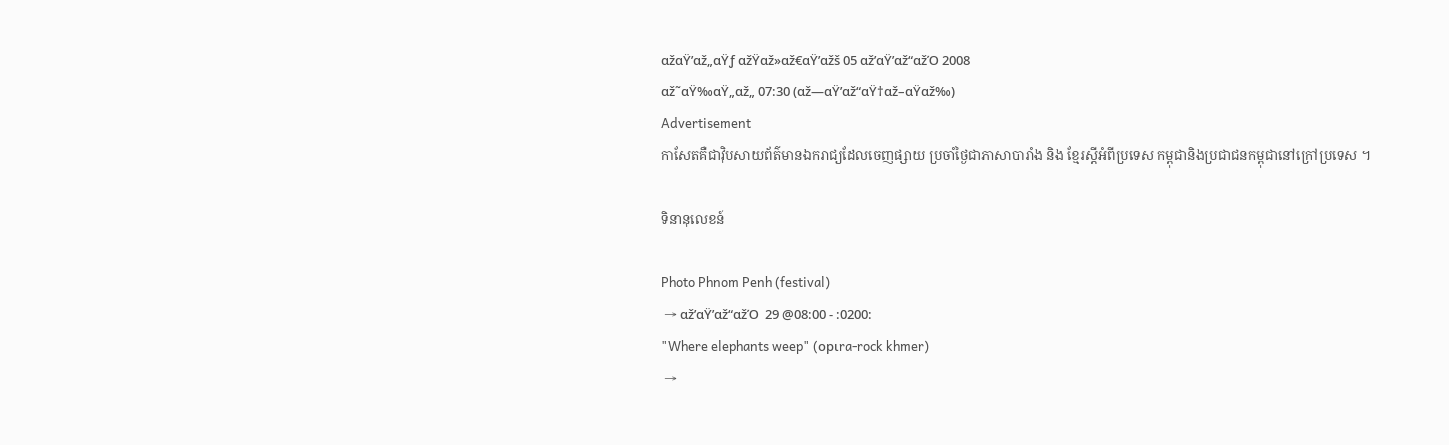αžαŸ’αž„αŸƒ αžŸαž»αž€αŸ’αžš 05 αž’αŸ’αž“αžΌ 2008
αž˜αŸ‰αŸ„αž„ 07:30 (αž—αŸ’αž“αŸ†αž–αŸαž‰)
Advertisement
កាសែតគឺជាវ៉ិបសាយព័ត៌មានឯករាជ្យដែលចេញផ្សាយ ប្រចាំថ្ងៃជាភាសាបារាំង និង ខ្មែរស្តីអំពីប្រទេស កម្ពុជានិងប្រជាជនកម្ពុជានៅក្រៅប្រទេស ។

ទិនានុលេខន៍

Photo Phnom Penh (festival)
 → αž’αŸ’αž“αžΌ  29 @08:00 - :0200:
"Where elephants weep" (opιra-rock khmer)
 →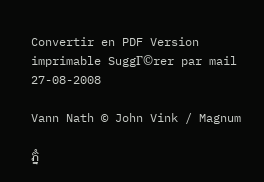Convertir en PDF Version imprimable SuggΓ©rer par mail
27-08-2008

Vann Nath © John Vink / Magnum

ភ្នំ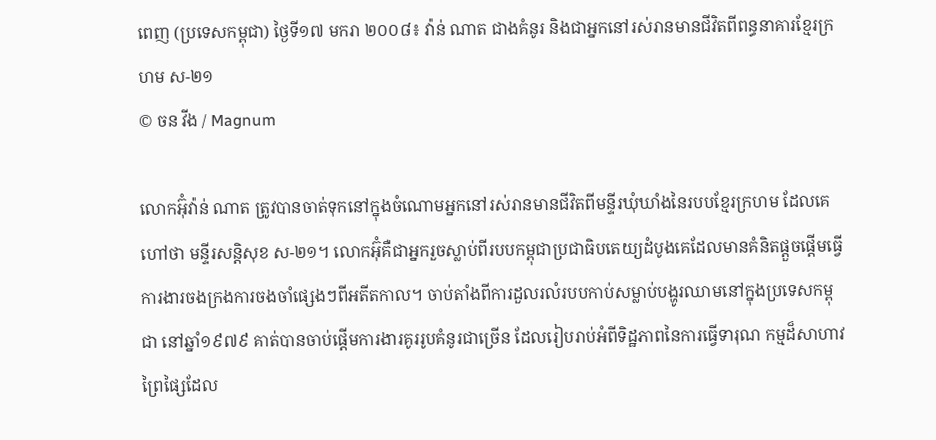ពេញ (ប្រទេសកម្ពុជា) ថ្ងៃទី១៧ មករា ២០០៨៖ វ៉ាន់ ណាត ជាងគំនូរ និងជាអ្នកនៅរស់រានមានជីវិតពីពន្ធនាគារខ្មែរក្រហម ស-២១
© ចន វីង / Magnum

លោកអ៊ុំវ៉ាន់ ណាត ត្រូវបានចាត់ទុកនៅក្នុងចំណោមអ្នកនៅរស់រានមានជីវិតពីមន្ទីរឃុំឃាំងនៃរបបខ្មែរក្រហម ដែលគេហៅថា មន្ទីរសន្តិសុខ ស-២១។ លោកអ៊ុំគឺជាអ្នករួចស្លាប់ពីរបបកម្ពុជាប្រជាធិបតេយ្យដំបូងគេដែលមានគំនិតផ្តួចផ្តើមធ្វើការងារចងក្រងការចងចាំផ្សេងៗពីអតីតកាល។ ចាប់តាំងពីការដួលរលំរបបកាប់សម្លាប់បង្ហូរឈាមនៅក្នុងប្រទេសកម្ពុជា នៅឆ្នាំ១៩៧៩ គាត់បានចាប់ផ្តើមការងារគូររូបគំនូរជាច្រើន ដែលរៀបរាប់អំពីទិដ្ឋភាពនៃការធ្វើទារុណ កម្មដ៏សាហាវព្រៃផ្សៃដែល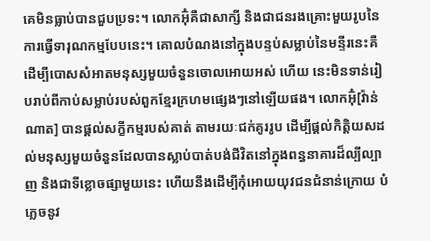គេមិនធ្លាប់បានជួបប្រទះ។ លោកអ៊ុំគឺជាសាក្សី និងជាជនរងគ្រោះមួយរូបនៃការធ្វើទារុណកម្មបែបនេះ។ គោលបំណងនៅក្នុងបន្ទប់សម្លាប់នៃមន្ទីរនេះគឺដើម្បីបោសសំអាតមនុស្សមួយចំនួនចោលអោយអស់ ហើយ នេះមិនទាន់រៀបរាប់ពីកាប់សម្លាប់របស់ពួកខ្មែរក្រហមផ្សេងៗនៅឡើយផង។ លោកអ៊ុំ[វ៉ាន់ ណាត] បានផ្តល់សក្ខីកម្មរបស់គាត់ តាមរយៈជក់គូររូប ដើម្បីផ្តល់កិត្តិយសដល់មនុស្សមួយចំនួនដែលបានស្លាប់បាត់បង់ជីវិតនៅក្នុងពន្ធនាគារដ៏ល្បីល្បាញ និងជាទីខ្លោចផ្សាមួយនេះ ហើយនឹងដើម្បីកុំអោយយុវជនជំនាន់ក្រោយ បំភ្លេចនូវ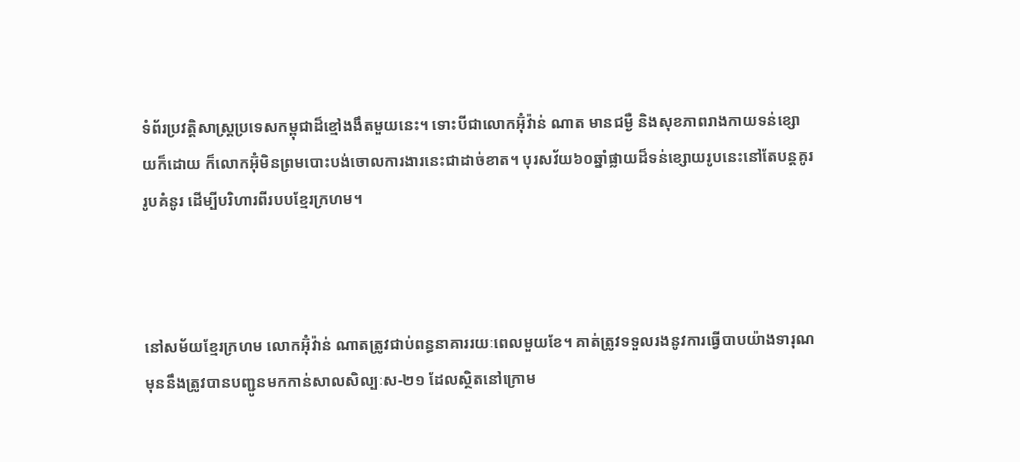ទំព័រប្រវត្តិសាស្រ្តប្រទេសកម្ពុជាដ៏ខ្មៅងងឹតមួយនេះ។ ទោះបីជាលោកអ៊ុំវ៉ាន់ ណាត មានជម្ងឺ និងសុខភាពរាងកាយទន់ខ្សោយក៏ដោយ ក៏លោកអ៊ុំមិនព្រមបោះបង់ចោលការងារនេះជាដាច់ខាត។ បុរសវ័យ៦០ឆ្នាំផ្លាយដ៏ទន់ខ្សោយរូបនេះនៅតែបន្តគូររូបគំនូរ ដើម្បីបរិហារពីរបបខ្មែរក្រហម។



នៅសម័យខ្មែរក្រហម លោកអ៊ុំវ៉ាន់ ណាតត្រូវជាប់ពន្ធនាគាររយៈពេលមួយខែ។ គាត់ត្រូវទទួលរងនូវការធ្វើបាបយ៉ាងទារុណ មុននឹងត្រូវបានបញ្ជូនមកកាន់សាលសិល្បៈស-២១ ដែលស្ថិតនៅក្រោម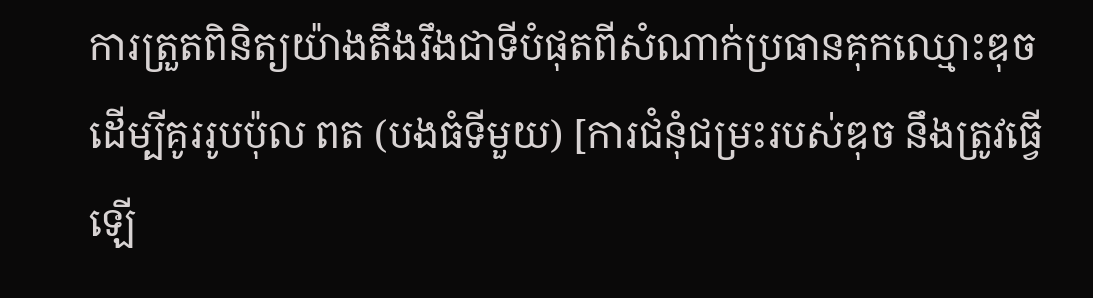ការត្រួតពិនិត្យយ៉ាងតឹងរឹងជាទីបំផុតពីសំណាក់ប្រធានគុកឈ្មោះឌុច ដើម្បីគូររូបប៉ុល ពត (បងធំទីមួយ) [ការជំនុំជម្រះរបស់ឌុច នឹងត្រូវធ្វើឡើ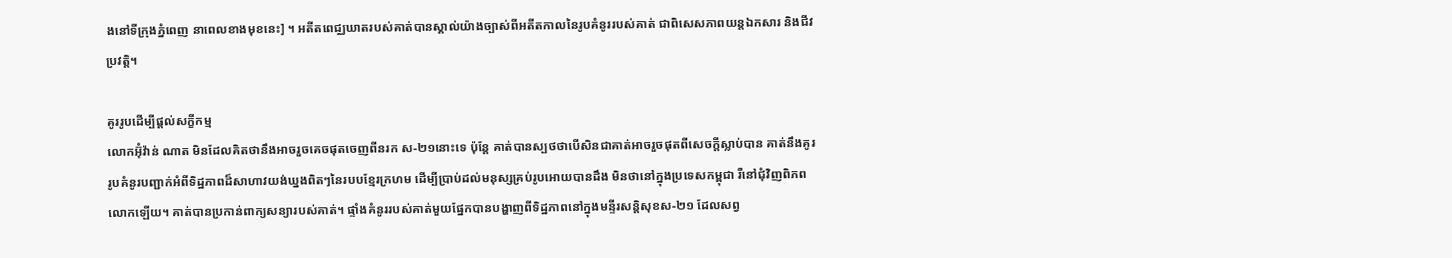ងនៅទីក្រុងភ្នំពេញ នាពេលខាងមុខនេះ] ។ អតីតពេជ្ឈឃាតរបស់គាត់បានស្គាល់យ៉ាងច្បាស់ពីអតីតកាលនៃរូបគំនូររបស់គាត់ ជាពិសេសភាពយន្តឯកសារ និងជីវប្រវត្តិ។

គូររូបដើម្បីផ្តល់សក្ខីកម្ម
លោកអ៊ុំវ៉ាន់ ណាត មិនដែលគិតថានឹងអាចរួចគេចផុតចេញពីនរក ស-២១នោះទេ ប៉ុន្តែ គាត់បានស្បថថាបើសិនជាគាត់អាចរួចផុតពីសេចក្តីស្លាប់បាន គាត់នឹងគូររូបគំនូរបញ្ជាក់អំពីទិដ្ឋភាពដ៏សាហាវយង់ឃ្នងពិតៗនៃរបបខ្មែរក្រហម ដើម្បីប្រាប់ដល់មនុស្សគ្រប់រូបអោយបានដឹង មិនថានៅក្នុងប្រទេសកម្ពុជា រឺនៅជុំវិញពិភពលោកឡើយ។ គាត់បានប្រកាន់ពាក្យសន្យារបស់គាត់។ ផ្ទាំងគំនូររបស់គាត់មួយផ្នែកបានបង្ហាញពីទិដ្ឋភាពនៅក្នុងមន្ទីរសន្តិសុខស-២១ ដែលសព្វ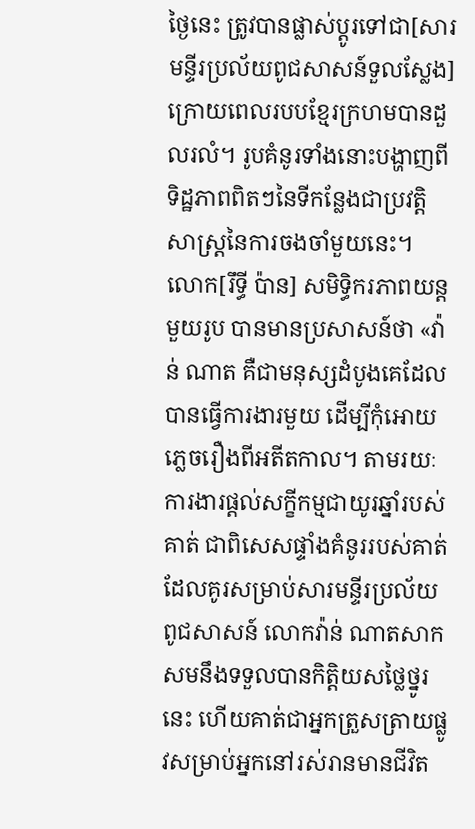ថ្ងៃនេះ ត្រូវបានផ្លាស់ប្តូរទៅជា[សារមន្ទីរប្រល័យពូជសាសន៍ទួលស្លែង] ក្រោយពេលរបបខ្មែរក្រហមបានដួលរលំ។ រូបគំនូរទាំងនោះបង្ហាញពីទិដ្ឋភាពពិតៗនៃទីកន្លែងជាប្រវត្តិសាស្រ្តនៃការចងចាំមួយនេះ។ លោក[រឹទ្ធី ប៉ាន] សមិទ្ធិករភាពយន្តមួយរូប បានមានប្រសាសន៍ថា «វ៉ាន់ ណាត គឺជាមនុស្សដំបូងគេដែលបានធ្វើការងារមួយ ដើម្បីកុំអោយភ្លេចរឿងពីអតីតកាល។ តាមរយៈការងារផ្តល់សក្ខីកម្មជាយូរឆ្នាំរបស់គាត់ ជាពិសេសផ្ទាំងគំនូររបស់គាត់ ដែលគូរសម្រាប់សារមន្ទីរប្រល័យពូជសាសន៍ លោកវ៉ាន់ ណាតសាកសមនឹងទទួលបានកិត្តិយសថ្លៃថ្នូរនេះ ហើយគាត់ជាអ្នកត្រួសត្រាយផ្លូវសម្រាប់អ្នកនៅរស់រានមានជីវិត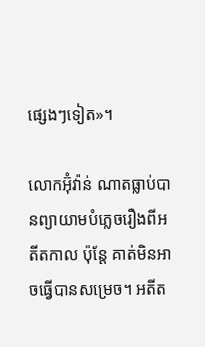ផ្សេងៗទៀត»។

លោកអ៊ុំវ៉ាន់ ណាតធ្លាប់បានព្យាយាមបំភ្លេចរឿងពីអតីតកាល ប៉ុន្តែ គាត់មិនអាចធ្វើបានសម្រេច។ អតីត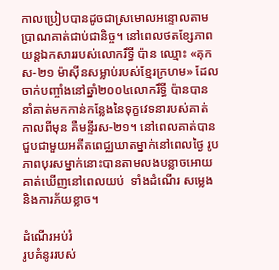កាលប្រៀបបានដូចជាស្រមោលអន្ទោលតាមប្រាណគាត់ជាប់ជានិច្ច។ នៅពេលថតខ្សែភាពយន្តឯកសាររបស់លោករឹទ្ធី ប៉ាន ឈ្មោះ «គុក ស-២១ ម៉ាស៊ីនសម្លាប់របស់ខ្មែរក្រហម» ដែលចាក់បញ្ចាំងនៅឆ្នាំ២០០៤លោករឹទ្ធី ប៉ានបាននាំគាត់មកកាន់កន្លែងនៃទុក្ខវេទនារបស់គាត់កាលពីមុន គឺមន្ទីរស-២១។ នៅពេលគាត់បានជួបជាមួយអតីតពេជ្ឈឃាតម្នាក់នៅពេលថ្ងៃ រូបភាពបុរសម្នាក់នោះបានតាមលងបន្លាចអោយគាត់ឃើញនៅពេលយប់  ទាំងដំណើរ សម្លេង និងការភ័យខ្លាច។

ដំណើរអប់រំ
រូបគំនូររបស់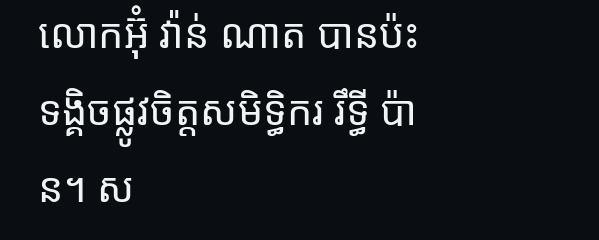លោកអ៊ុំ វ៉ាន់ ណាត បានប៉ះទង្គិចផ្លូវចិត្តសមិទ្ធិករ រឹទ្ធី ប៉ាន។ ស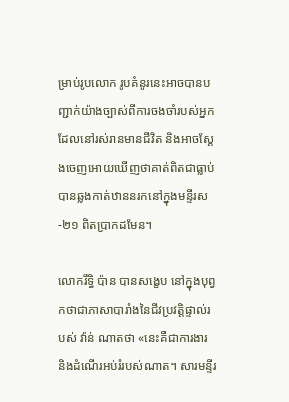ម្រាប់រូបលោក រូបគំនូរនេះអាចបានបញ្ជាក់យ៉ាងច្បាស់ពីការចងចាំរបស់អ្នកដែលនៅរស់រានមានជីវិត និងអាចស្តែងចេញអោយឃើញថាគាត់ពិតជាធ្លាប់បានឆ្លងកាត់ឋាននរកនៅក្នុងមន្ទីរស-២១ ពិតប្រាកដមែន។

លោករឹទ្ធិ ប៉ាន បានសង្ខេប នៅក្នុងបុព្វកថាជាភាសាបារាំងនៃជីវប្រវត្តិផ្ទាល់របស់ វ៉ាន់ ណាតថា «នេះគឺជាការងារ និងដំណើរអប់រំរបស់ណាត។ សារមន្ទីរ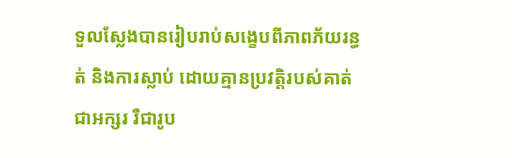ទួលស្លែងបានរៀបរាប់សង្ខេបពីភាពភ័យរន្ធត់ និងការស្លាប់ ដោយគ្មានប្រវត្តិរបស់គាត់ ជាអក្សរ រឺជារូប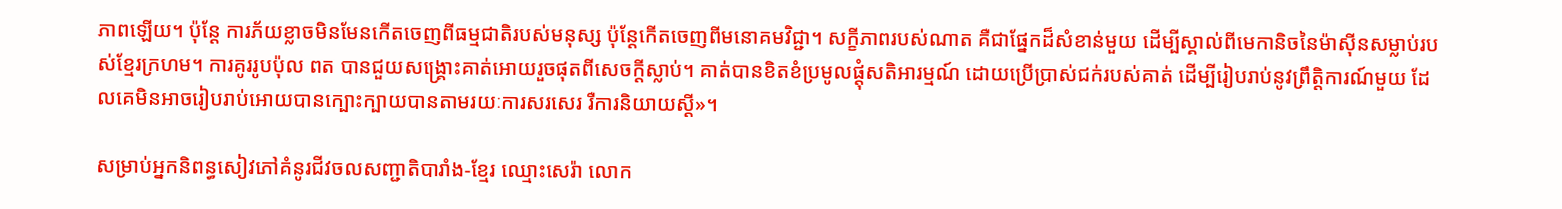ភាពឡើយ។ ប៉ុន្តែ ការភ័យខ្លាចមិនមែនកើតចេញពីធម្មជាតិរបស់មនុស្ស ប៉ុន្តែកើតចេញពីមនោគមវិជ្ជា។ សក្ខីភាពរបស់ណាត គឺជាផ្នែកដ៏សំខាន់មួយ ដើម្បីស្គាល់ពីមេកានិចនៃម៉ាស៊ីនសម្លាប់របស់ខ្មែរក្រហម។ ការគូររូបប៉ុល ពត បានជួយសង្គ្រោះគាត់អោយរួចផុតពីសេចក្តីស្លាប់។ គាត់បានខិតខំប្រមូលផ្តុំសតិអារម្មណ៍ ដោយប្រើប្រាស់ជក់របស់គាត់ ដើម្បីរៀបរាប់នូវព្រឹត្តិការណ៍មួយ ដែលគេមិនអាចរៀបរាប់អោយបានក្បោះក្បាយបានតាមរយៈការសរសេរ រឺការនិយាយស្តី»។

សម្រាប់អ្នកនិពន្ធសៀវភៅគំនូរជីវចលសញ្ជាតិបារាំង-ខ្មែរ ឈ្មោះសេរ៉ា លោក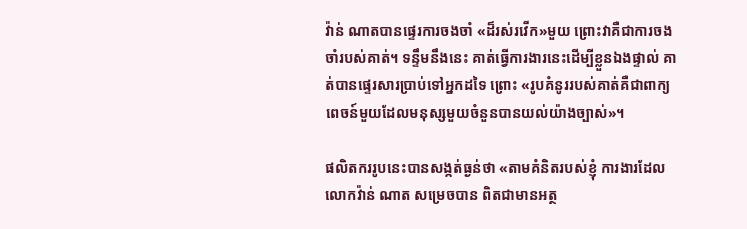វ៉ាន់ ណាតបានផ្ទេរការចងចាំ «ដ៏រស់រវើក»មួយ ព្រោះវាគឺជាការចងចាំរបស់គាត់។ ទន្ទឹមនឹងនេះ គាត់ធ្វើការងារនេះដើម្បីខ្លួនឯងផ្ទាល់ គាត់បានផ្ទេរសារប្រាប់ទៅអ្នកដទៃ ព្រោះ «រូបគំនូររបស់គាត់គឺជាពាក្យពេចន៍មួយដែលមនុស្សមួយចំនួនបានយល់យ៉ាងច្បាស់»។

ផលិតកររូបនេះបានសង្កត់ធ្ងន់ថា «តាមគំនិតរបស់ខ្ញុំ ការងារដែលលោកវ៉ាន់ ណាត សម្រេចបាន ពិតជាមានអត្ថ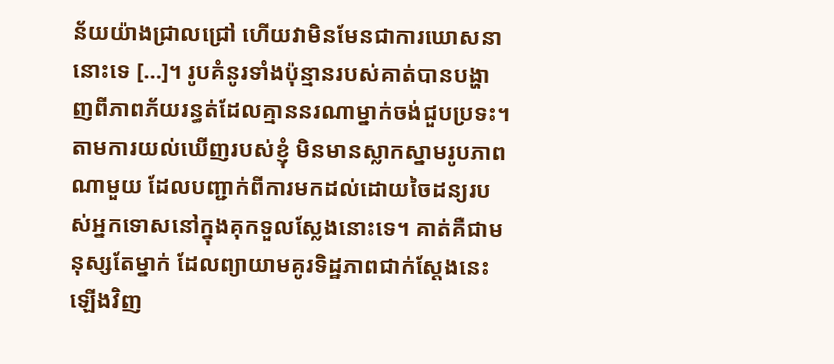ន័យយ៉ាងជ្រាលជ្រៅ ហើយវាមិនមែនជាការឃោសនានោះទេ […]។ រូបគំនូរទាំងប៉ុន្មានរបស់គាត់បានបង្ហាញពីភាពភ័យរន្ធត់ដែលគ្មាននរណាម្នាក់ចង់ជួបប្រទះ។ តាមការយល់ឃើញរបស់ខ្ញុំ មិនមានស្លាកស្នាមរូបភាពណាមួយ ដែលបញ្ជាក់ពីការមកដល់ដោយចៃដន្យរបស់អ្នកទោសនៅក្នុងគុកទួលស្លែងនោះទេ។ គាត់គឺជាមនុស្សតែម្នាក់ ដែលព្យាយាមគូរទិដ្ឋភាពជាក់ស្តែងនេះឡើងវិញ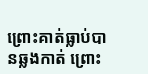ព្រោះគាត់ធ្លាប់បានឆ្លងកាត់ ព្រោះ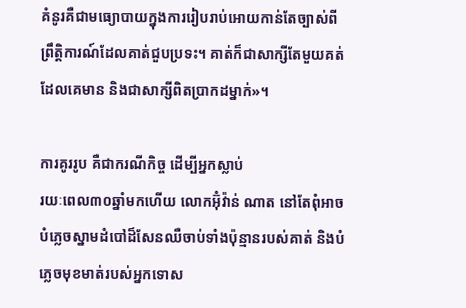គំនូរគឺជាមធ្យោបាយក្នុងការរៀបរាប់អោយកាន់តែច្បាស់ពីព្រឹត្តិការណ៍ដែលគាត់ជួបប្រទះ។ គាត់ក៏ជាសាក្សីតែមួយគត់ ដែលគេមាន និងជាសាក្សីពិតប្រាកដម្នាក់»។

ការគូររូប គឺជាករណីកិច្ច ដើម្បីអ្នកស្លាប់
រយៈពេល៣០ឆ្នាំមកហើយ លោកអ៊ុំវ៉ាន់ ណាត នៅតែពុំអាចបំភ្លេចស្នាមដំបៅដ៏សែនឈឺចាប់ទាំងប៉ុន្មានរបស់គាត់ និងបំភ្លេចមុខមាត់របស់អ្នកទោស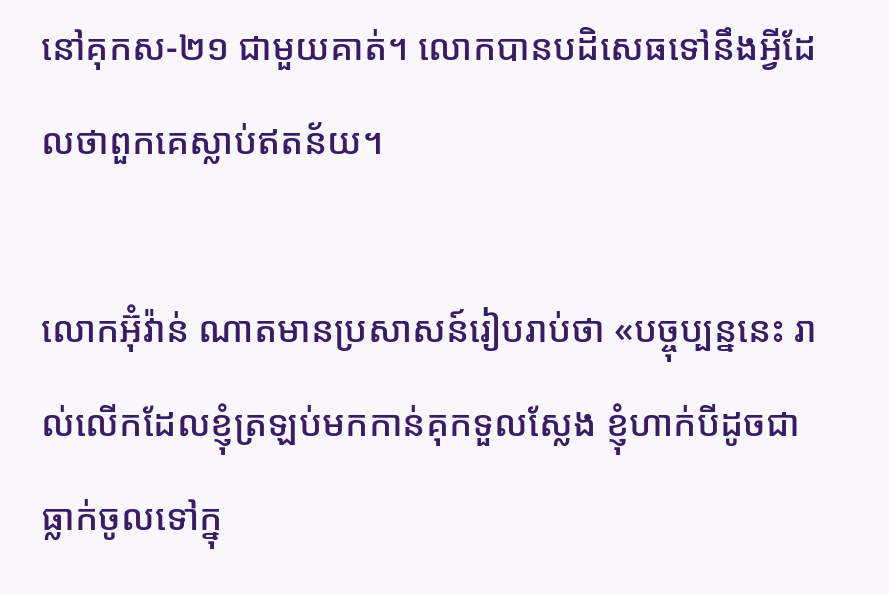នៅគុកស-២១ ជាមួយគាត់។ លោកបានបដិសេធទៅនឹងអ្វីដែលថាពួកគេស្លាប់ឥតន័យ។

លោកអ៊ុំវ៉ាន់ ណាតមានប្រសាសន៍រៀបរាប់ថា «បច្ចុប្បន្ននេះ រាល់លើកដែលខ្ញុំត្រឡប់មកកាន់គុកទួលស្លែង ខ្ញុំហាក់បីដូចជាធ្លាក់ចូលទៅក្នុ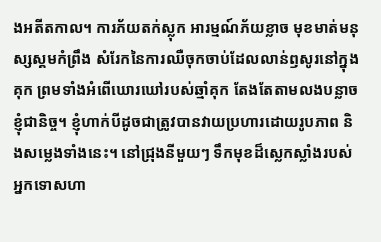ងអតីតកាល។ ការភ័យតក់ស្លុក អារម្មណ៍ភ័យខ្លាច មុខមាត់មនុស្សស្គមកំព្រឹង សំរែកនៃការឈឺចុកចាប់ដែលលាន់ឭសូរនៅក្នុងគុក ព្រមទាំងអំពើឃោរឃៅរបស់ឆ្មាំគុក តែងតែតាមលងបន្លាចខ្ញុំជានិច្ច។ ខ្ញុំហាក់បីដូចជាត្រូវបានវាយប្រហារដោយរូបភាព និងសម្លេងទាំងនេះ។ នៅជ្រុងនីមួយៗ ទឹកមុខដ៏ស្លេកស្លាំងរបស់អ្នកទោសហា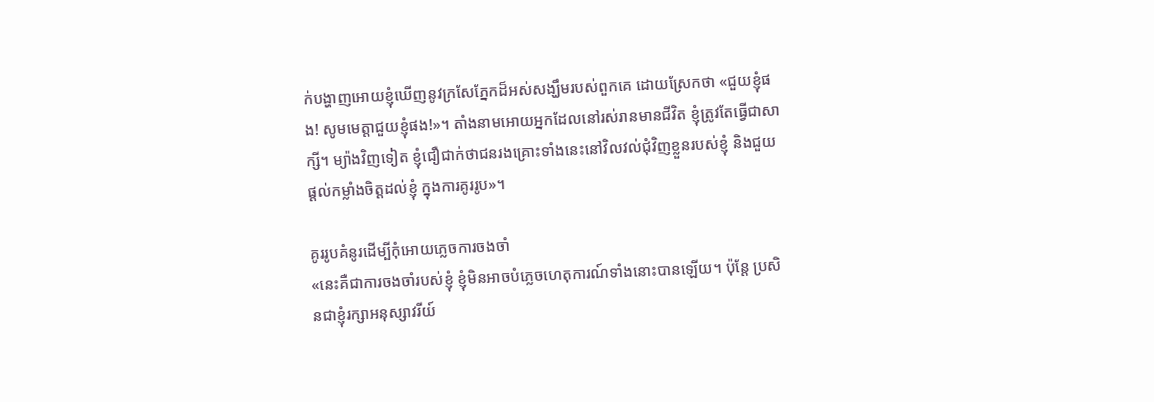ក់បង្ហាញអោយខ្ញុំឃើញនូវក្រសែភ្នែកដ៏អស់សង្ឃឹមរបស់ពួកគេ ដោយស្រែកថា «ជួយខ្ញុំផង! សូមមេត្តាជួយខ្ញុំផង!»។ តាំងនាមអោយអ្នកដែលនៅរស់រានមានជីវិត ខ្ញុំត្រូវតែធ្វើជាសាក្សី។ ម្យ៉ាងវិញទៀត ខ្ញុំជឿជាក់ថាជនរងគ្រោះទាំងនេះនៅវិលវល់ជុំវិញខ្លួនរបស់ខ្ញុំ និងជួយផ្តល់កម្លាំងចិត្តដល់ខ្ញុំ ក្នុងការគូររូប»។

គូររូបគំនូរដើម្បីកុំអោយភ្លេចការចងចាំ
«នេះគឺជាការចងចាំរបស់ខ្ញុំ ខ្ញុំមិនអាចបំភ្លេចហេតុការណ៍ទាំងនោះបានឡើយ។ ប៉ុន្តែ ប្រសិនជាខ្ញុំរក្សាអនុស្សាវរីយ៍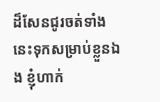ដ៏សែនជូរចត់ទាំងនេះទុកសម្រាប់ខ្លួនឯង ខ្ញុំហាក់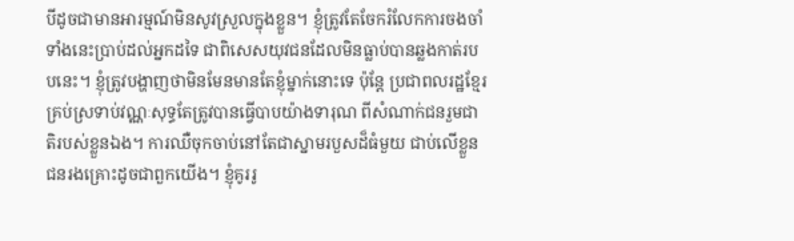បីដូចជាមានអារម្មណ៍មិនសូវស្រួលក្នុងខ្លួន។ ខ្ញុំត្រូវតែចែករំលែកការចងចាំទាំងនេះប្រាប់ដល់អ្នកដទៃ ជាពិសេសយុវជនដែលមិនធ្លាប់បានឆ្លងកាត់របបនេះ។ ខ្ញុំត្រូវបង្ហាញថាមិនមែនមានតែខ្ញុំម្នាក់នោះទេ ប៉ុន្តែ ប្រជាពលរដ្ឋខ្មែរគ្រប់ស្រទាប់វណ្ណៈសុទ្ធតែត្រូវបានធ្វើបាបយ៉ាងទារុណ ពីសំណាក់ជនរួមជាតិរបស់ខ្លួនឯង។ ការឈឺចុកចាប់នៅតែជាស្នាមរបួសដ៏ធំមួយ ជាប់លើខ្លួនជនរងគ្រោះដូចជាពួកយើង។ ខ្ញុំគូររូ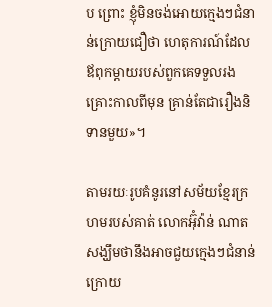ប ព្រោះ ខ្ញុំមិនចង់អោយក្មេងៗជំនាន់ក្រោយជឿថា ហេតុការណ៍ដែលឪពុកម្តាយរបស់ពួកគេទទួលរងគ្រោះកាលពីមុន គ្រាន់តែជារឿងនិទានមួយ»។

តាមរយៈរូបគំនូរនៅសម័យខ្មែរក្រហមរបស់គាត់ លោកអ៊ុំវ៉ាន់ ណាតសង្ឃឹមថានឹងអាចជួយក្មេងៗជំនាន់ក្រោយ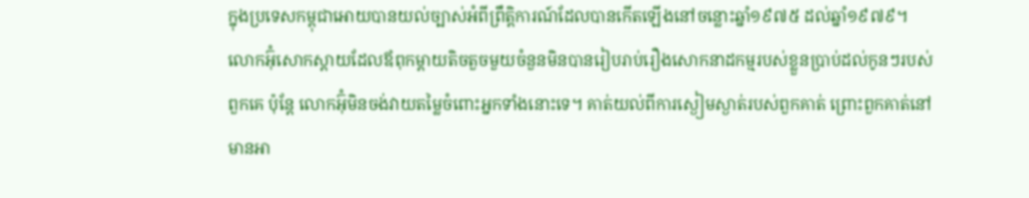ក្នុងប្រទេសកម្ពុជាអោយបានយល់ច្បាស់អំពីព្រឹត្តិការណ៍ដែលបានកើតឡើងនៅចន្លោះឆ្នាំ១៩៧៥ ដល់ឆ្នាំ១៩៧៩។ លោកអ៊ុំសោកស្តាយដែលឪពុកម្តាយតិចតួចមួយចំនួនមិនបានរៀបរាប់រឿងសោកនាដកម្មរបស់ខ្លួនប្រាប់ដល់កូនៗរបស់ពួកគេ ប៉ុន្តែ លោកអ៊ុំមិនចង់វាយតម្លៃចំពោះអ្នកទាំងនោះទេ។ គាត់យល់ពីការស្ងៀមស្ងាត់របស់ពួកគាត់ ព្រោះពួកគាត់នៅមានអា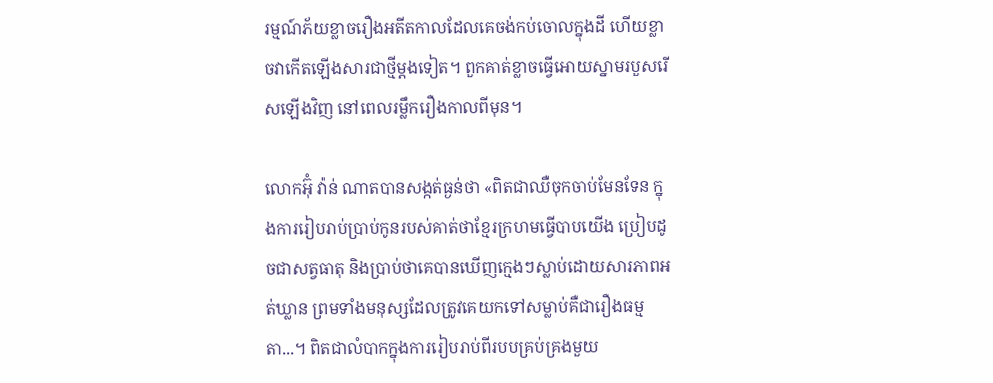រម្មណ៍ភ័យខ្លាចរឿងអតីតកាលដែលគេចង់កប់ចោលក្នុងដី ហើយខ្លាចវាកើតឡើងសារជាថ្មីម្តងទៀត។ ពួកគាត់ខ្លាចធ្វើអោយស្នាមរបួសរើសឡើងវិញ នៅពេលរម្លឹករឿងកាលពីមុន។

លោកអ៊ុំ វ៉ាន់ ណាតបានសង្កត់ធ្ងន់ថា «ពិតជាឈឺចុកចាប់មែនទែន ក្នុងការរៀបរាប់ប្រាប់កូនរបស់គាត់ថាខ្មែរក្រហមធ្វើបាបយើង ប្រៀបដូចជាសត្វធាតុ និងប្រាប់ថាគេបានឃើញក្មេងៗស្លាប់ដោយសារភាពអត់ឃ្លាន ព្រមទាំងមនុស្សដែលត្រូវគេយកទៅសម្លាប់គឺជារឿងធម្មតា...។ ពិតជាលំបាកក្នុងការរៀបរាប់ពីរបបគ្រប់គ្រងមួយ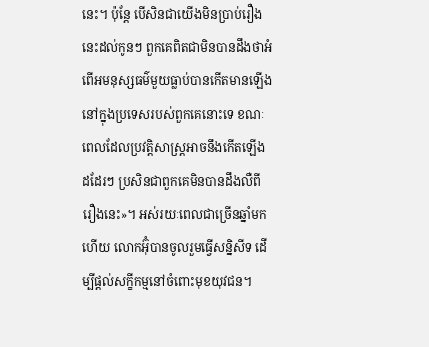នេះ។ ប៉ុន្តែ បើសិនជាយើងមិនប្រាប់រឿងនេះដល់កូនៗ ពួកគេពិតជាមិនបានដឹងថាអំពើអមនុស្សធម៌មួយធ្លាប់បានកើតមានឡើងនៅក្នុងប្រទេសរបស់ពួកគេនោះទេ ខណៈពេលដែលប្រវត្តិសាស្ត្រអាចនឹងកើតឡើងដដែរៗ ប្រសិនជាពួកគេមិនបានដឹងលឺពីរឿងនេះ»។ អស់រយៈពេលជាច្រើនឆ្នាំមកហើយ លោកអ៊ុំបានចូលរួមធ្វើសន្និសីទ ដើម្បីផ្តល់សក្ខីកម្មនៅចំពោះមុខយុវជន។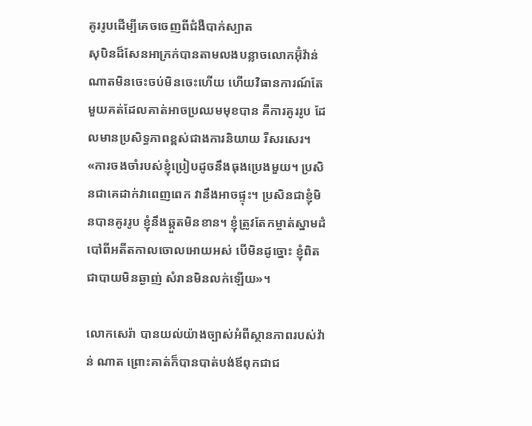គូររូបដើម្បីគេចចេញពីជំងឺបាក់ស្បាត
សុបិនដ៏សែនអាក្រក់បានតាមលងបន្លាចលោកអ៊ុំវ៉ាន់ ណាតមិនចេះចប់មិនចេះហើយ ហើយវិធានការណ៍តែមួយគត់ដែលគាត់អាចប្រឈមមុខបាន គឺការគូររូប ដែលមានប្រសិទ្ធភាពខ្ពស់ជាងការនិយាយ រឺសរសេរ។ «ការចងចាំរបស់ខ្ញុំប្រៀបដូចនឹងធុងប្រេងមួយ។ ប្រសិនជាគេដាក់វាពេញពេក វានឹងអាចផ្ទុះ។ ប្រសិនជាខ្ញុំមិនបានគូររូប ខ្ញុំនឹងឆ្កួតមិនខាន។ ខ្ញុំត្រូវតែកម្ចាត់ស្នាមដំបៅពីអតីតកាលចោលអោយអស់ បើមិនដូច្នោះ ខ្ញុំពិតជាបាយមិនឆ្ងាញ់ សំរានមិនលក់ឡើយ»។

លោកសេរ៉ា បានយល់យ៉ាងច្បាស់អំពីស្ថានភាពរបស់វ៉ាន់ ណាត ព្រោះគាត់ក៏បានបាត់បង់ឪពុកជាជ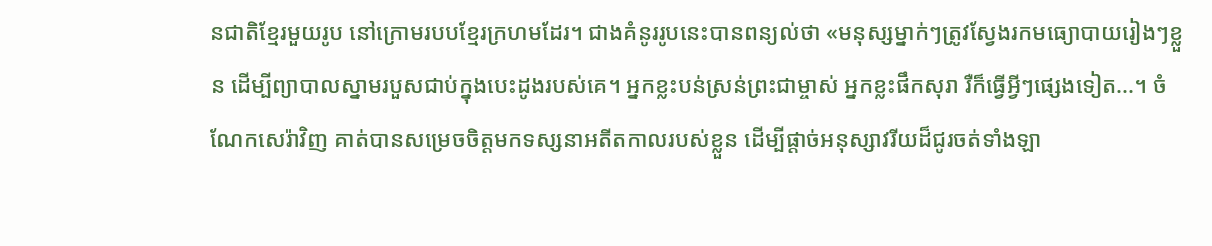នជាតិខ្មែរមួយរូប នៅក្រោមរបបខ្មែរក្រហមដែរ។ ជាងគំនូររូបនេះបានពន្យល់ថា «មនុស្សម្នាក់ៗត្រូវស្វែងរកមធ្យោបាយរៀងៗខ្លួន ដើម្បីព្យាបាលស្នាមរបួសជាប់ក្នុងបេះដូងរបស់គេ។ អ្នកខ្លះបន់ស្រន់ព្រះជាម្ចាស់ អ្នកខ្លះផឹកសុរា រឺក៏ធ្វើអ្វីៗផ្សេងទៀត...។ ចំណែកសេរ៉ាវិញ គាត់បានសម្រេចចិត្តមកទស្សនាអតីតកាលរបស់ខ្លួន ដើម្បីផ្តាច់អនុស្សាវរីយដ៏ជូរចត់ទាំងឡា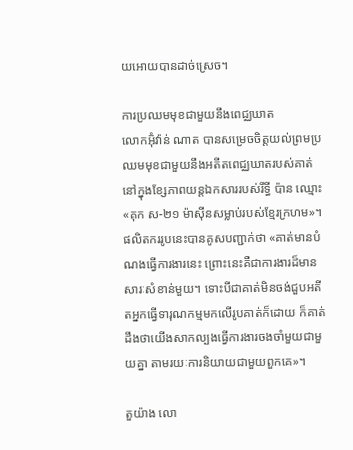យអោយបានដាច់ស្រេច។

ការប្រឈមមុខជាមួយនឹងពេជ្ឈឃាត
លោកអ៊ុំវ៉ាន់ ណាត បានសម្រេចចិត្តយល់ព្រមប្រឈមមុខជាមួយនឹងអតីតពេជ្ឈឃាតរបស់គាត់ នៅក្នុងខ្សែភាពយន្តឯកសាររបស់រឹទ្ធី ប៉ាន ឈ្មោះ «គុក ស-២១ ម៉ាស៊ីនសម្លាប់របស់ខ្មែរក្រហម»។ ផលិតកររូបនេះបានគូសបញ្ជាក់ថា «គាត់មានបំណងធ្វើការងារនេះ ព្រោះនេះគឺជាការងារដ៏មានសារៈសំខាន់មួយ។ ទោះបីជាគាត់មិនចង់ជួបអតីតអ្នកធ្វើទារុណកម្មមកលើរូបគាត់ក៏ដោយ ក៏គាត់ដឹងថាយើងសាកល្បងធ្វើការងារចងចាំមួយជាមួយគ្នា តាមរយៈការនិយាយជាមួយពួកគេ»។

តួយ៉ាង លោ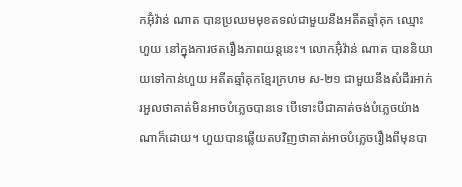កអ៊ុំវ៉ាន់ ណាត បានប្រឈមមុខតទល់ជាមួយនឹងអតីតឆ្មាំគុក ឈ្មោះហួយ នៅក្នុងការថតរឿងភាពយន្តនេះ។ លោកអ៊ុំវ៉ាន់ ណាត បាននិយាយទៅកាន់ហួយ អតីតឆ្មាំគុកខ្មែរក្រហម ស-២១ ជាមួយនឹងសំដីរអាក់រអួលថាគាត់មិនអាចបំភ្លេចបានទេ បើទោះបីជាគាត់ចង់បំភ្លេចយ៉ាងណាក៏ដោយ។ ហួយបានឆ្លើយតបវិញថាគាត់អាចបំភ្លេចរឿងពីមុនបា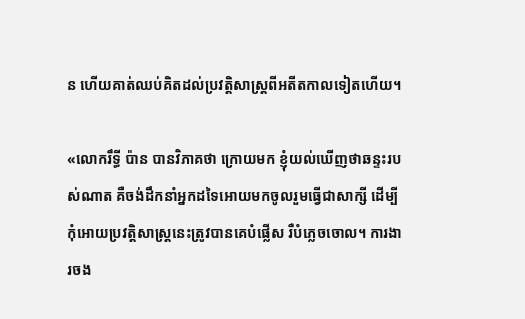ន ហើយគាត់ឈប់គិតដល់ប្រវត្តិសាស្រ្តពីអតីតកាលទៀតហើយ។

«លោករឹទ្ធី ប៉ាន បានវិភាគថា ក្រោយមក ខ្ញុំយល់ឃើញថាឆន្ទះរបស់ណាត គឺចង់ដឹកនាំអ្នកដទៃអោយមកចូលរួមធ្វើជាសាក្សី ដើម្បីកុំអោយប្រវត្តិសាស្រ្តនេះត្រូវបានគេបំផ្លើស រឺបំភ្លេចចោល។ ការងារចង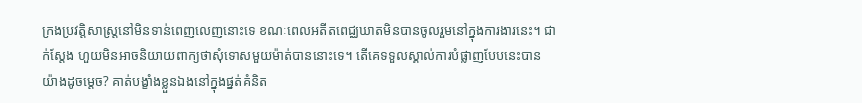ក្រងប្រវត្តិសាស្រ្តនៅមិនទាន់ពេញលេញនោះទេ ខណៈពេលអតីតពេជ្ឈឃាតមិនបានចូលរួមនៅក្នុងការងារនេះ។ ជាក់ស្តែង ហួយមិនអាចនិយាយពាក្យថាសុំទោសមួយម៉ាត់បាននោះទេ។ តើគេទទួលស្គាល់ការបំផ្លាញបែបនេះបានយ៉ាងដូចម្តេច? គាត់បង្ខាំងខ្លួនឯងនៅក្នុងផ្នត់គំនិត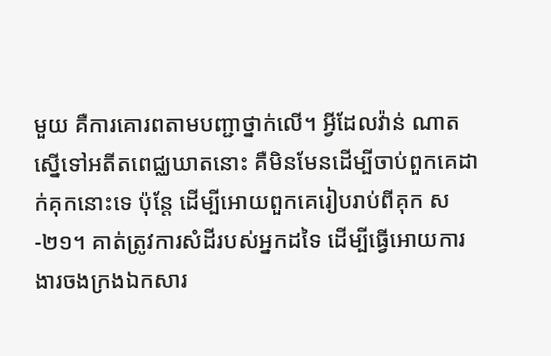មួយ គឺការគោរពតាមបញ្ជាថ្នាក់លើ។ អ្វីដែលវ៉ាន់ ណាតស្នើទៅអតីតពេជ្ឈឃាតនោះ គឺមិនមែនដើម្បីចាប់ពួកគេដាក់គុកនោះទេ ប៉ុន្តែ ដើម្បីអោយពួកគេរៀបរាប់ពីគុក ស-២១។ គាត់ត្រូវការសំដីរបស់អ្នកដទៃ ដើម្បីធ្វើអោយការងារចងក្រងឯកសារ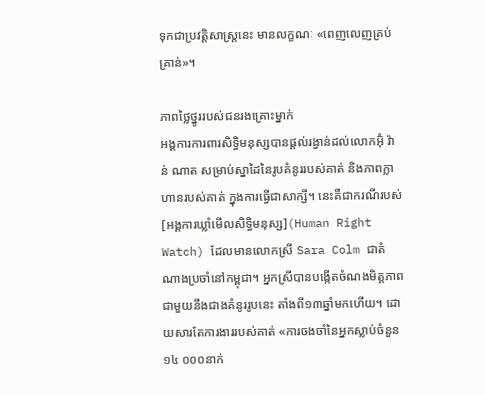ទុកជាប្រវត្តិសាស្រ្តនេះ មានលក្ខណៈ «ពេញលេញគ្រប់គ្រាន់»។

ភាពថ្លៃថ្នូររបស់ជនរងគ្រោះម្នាក់
អង្គការការពារសិទ្ធិមនុស្សបានផ្តល់រង្វាន់ដល់លោកអ៊ុំ វ៉ាន់ ណាត សម្រាប់ស្នាដៃនៃរូបគំនូររបស់គាត់ និងភាពក្លាហានរបស់គាត់ ក្នុងការធ្វើជាសាក្សី។ នេះគឺជាករណីរបស់[អង្គការឃ្លាំមើលសិទ្ធិមនុស្ស](Human Right Watch) ដែលមានលោកស្រី Sara Colm ជាតំណាងប្រចាំនៅកម្ពុជា។ អ្នកស្រីបានបង្កើតចំណងមិត្តភាពជាមួយនឹងជាងគំនូររូបនេះ តាំងពី១៣ឆ្នាំមកហើយ។ ដោយសារតែការងាររបស់គាត់ «ការចងចាំនៃអ្នកស្លាប់ចំនួន១៤ ០០០នាក់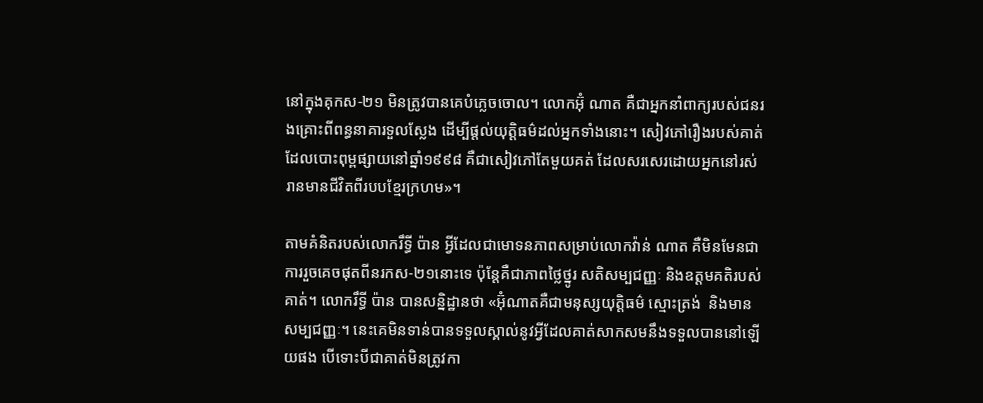នៅក្នុងគុកស-២១ មិនត្រូវបានគេបំភ្លេចចោល។ លោកអ៊ុំ ណាត គឺជាអ្នកនាំពាក្យរបស់ជនរងគ្រោះពីពន្ធនាគារទួលស្លែង ដើម្បីផ្តល់យុត្តិធម៌ដល់អ្នកទាំងនោះ។ សៀវភៅរឿងរបស់គាត់ ដែលបោះពុម្ពផ្សាយនៅឆ្នាំ១៩៩៨ គឺជាសៀវភៅតែមួយគត់ ដែលសរសេរដោយអ្នកនៅរស់រានមានជីវិតពីរបបខ្មែរក្រហម»។

តាមគំនិតរបស់លោករឹទ្ធី ប៉ាន អ្វីដែលជាមោទនភាពសម្រាប់លោកវ៉ាន់ ណាត គឺមិនមែនជាការរួចគេចផុតពីនរកស-២១នោះទេ ប៉ុន្តែគឺជាភាពថ្លៃថ្នូរ សតិសម្បជញ្ញៈ និងឧត្តមគតិរបស់គាត់។ លោករឹទ្ធី ប៉ាន បានសន្និដ្ឋានថា «អ៊ុំណាតគឺជាមនុស្សយុត្តិធម៌ ស្មោះត្រង់  និងមានសម្បជញ្ញៈ។ នេះគេមិនទាន់បានទទួលស្គាល់នូវអ្វីដែលគាត់សាកសមនឹងទទួលបាននៅឡើយផង បើទោះបីជាគាត់មិនត្រូវកា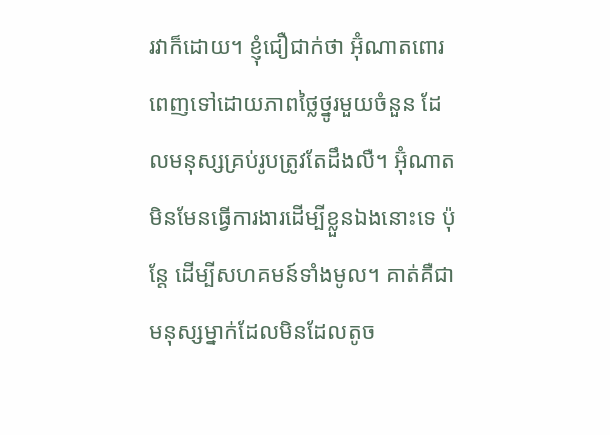រវាក៏ដោយ។ ខ្ញុំជឿជាក់ថា អ៊ុំណាតពោរពេញទៅដោយភាពថ្លៃថ្នូរមួយចំនួន ដែលមនុស្សគ្រប់រូបត្រូវតែដឹងលឺ។ អ៊ុំណាតមិនមែនធ្វើការងារដើម្បីខ្លួនឯងនោះទេ ប៉ុន្តែ ដើម្បីសហគមន៍ទាំងមូល។ គាត់គឺជាមនុស្សម្នាក់ដែលមិនដែលតូច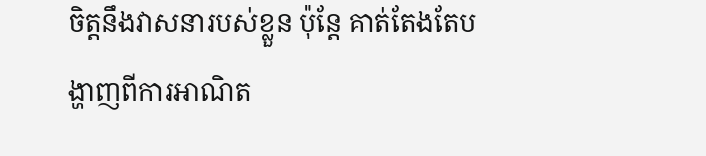ចិត្តនឹងវាសនារបស់ខ្លួន ប៉ុន្តែ គាត់តែងតែបង្ហាញពីការអាណិត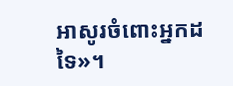អាសូរចំពោះអ្នកដទៃ»។